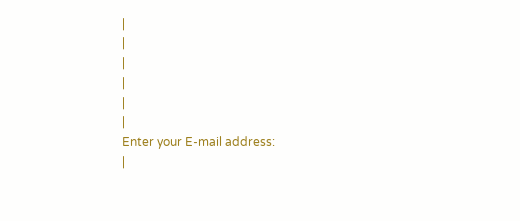|
|
|
|
|
|
Enter your E-mail address:
|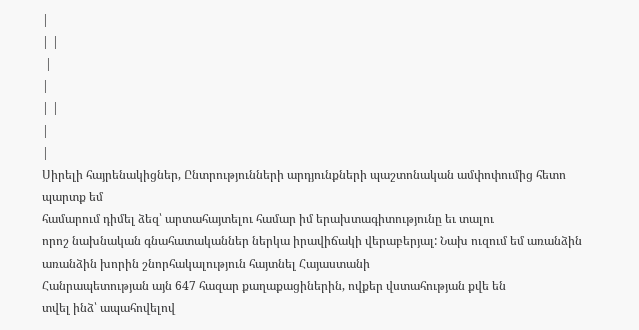|
| |
 |
|
| |
|
|
Սիրելի հայրենակիցներ, Ընտրությունների արդյունքների պաշտոնական ամփոփումից հետո պարտք եմ
համարում դիմել ձեզ՝ արտահայտելու համար իմ երախտագիտությունը եւ տալու
որոշ նախնական գնահատականներ ներկա իրավիճակի վերաբերյալ: Նախ ուզում եմ առանձին առանձին խորին շնորհակալություն հայտնել Հայաստանի
Հանրապետության այն 647 հազար քաղաքացիներին, ովքեր վստահության քվե են
տվել ինձ՝ ապահովելով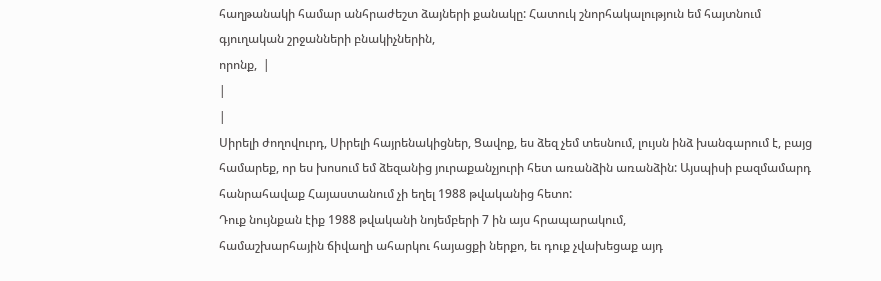հաղթանակի համար անհրաժեշտ ձայների քանակը: Հատուկ շնորհակալություն եմ հայտնում գյուղական շրջանների բնակիչներին,
որոնք,  |
|
|
Սիրելի ժողովուրդ, Սիրելի հայրենակիցներ, Ցավոք, ես ձեզ չեմ տեսնում, լույսն ինձ խանգարում է, բայց համարեք, որ ես խոսում եմ ձեզանից յուրաքանչյուրի հետ առանձին առանձին: Այսպիսի բազմամարդ հանրահավաք Հայաստանում չի եղել 1988 թվականից հետո:
Դուք նույնքան էիք 1988 թվականի նոյեմբերի 7 ին այս հրապարակում,
համաշխարհային ճիվաղի ահարկու հայացքի ներքո, եւ դուք չվախեցաք այդ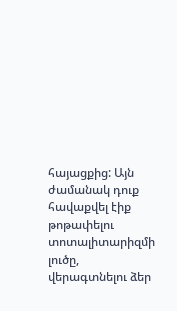հայացքից: Այն ժամանակ դուք հավաքվել էիք թոթափելու տոտալիտարիզմի լուծը, վերագտնելու ձեր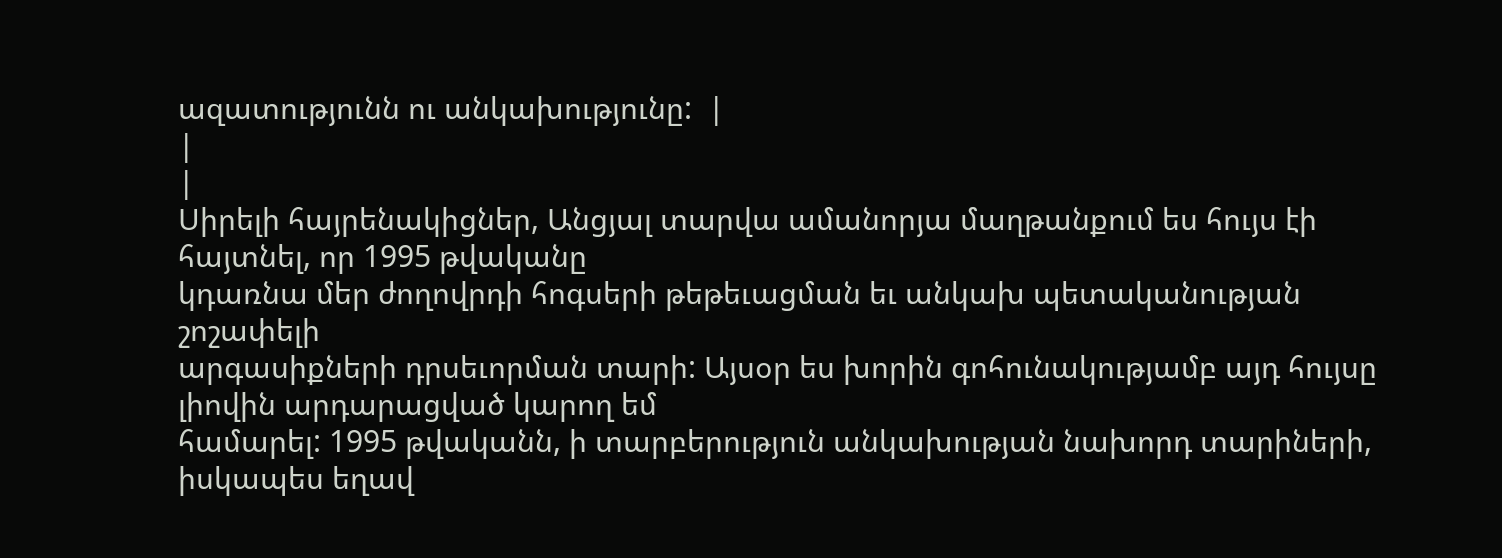ազատությունն ու անկախությունը:  |
|
|
Սիրելի հայրենակիցներ, Անցյալ տարվա ամանորյա մաղթանքում ես հույս էի հայտնել, որ 1995 թվականը
կդառնա մեր ժողովրդի հոգսերի թեթեւացման եւ անկախ պետականության շոշափելի
արգասիքների դրսեւորման տարի: Այսօր ես խորին գոհունակությամբ այդ հույսը լիովին արդարացված կարող եմ
համարել: 1995 թվականն, ի տարբերություն անկախության նախորդ տարիների,
իսկապես եղավ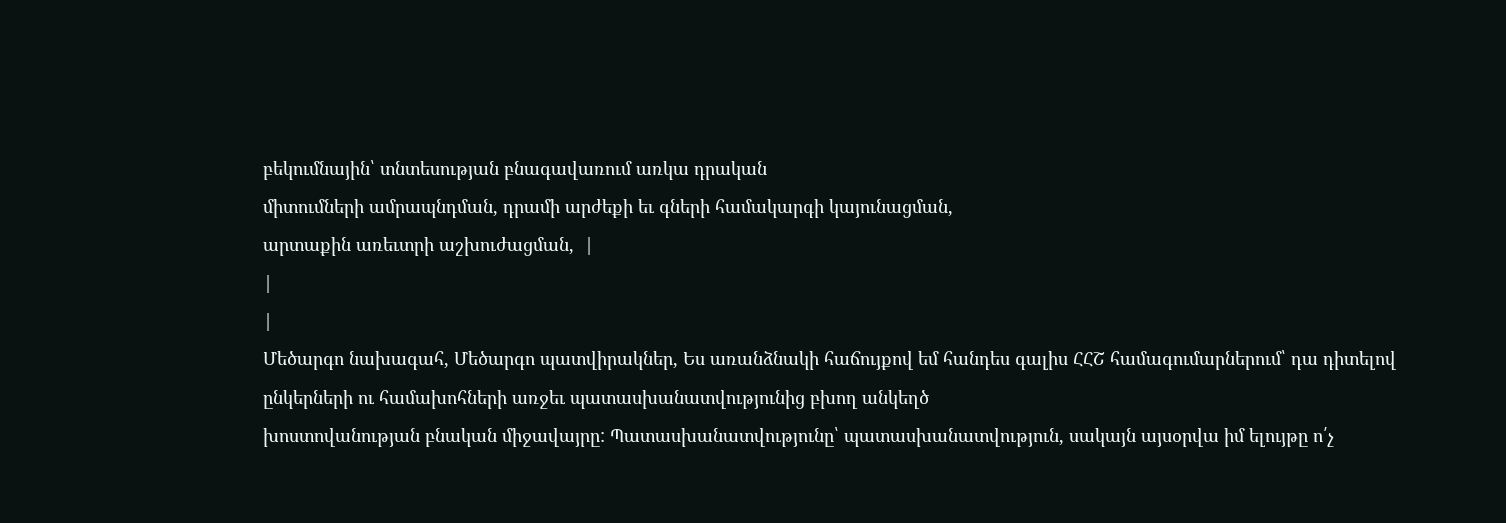բեկումնային՝ տնտեսության բնագավառում առկա դրական
միտումների ամրապնդման, դրամի արժեքի եւ գների համակարգի կայունացման,
արտաքին առեւտրի աշխուժացման,  |
|
|
Մեծարգո նախագահ, Մեծարգո պատվիրակներ, Ես առանձնակի հաճույքով եմ հանդես գալիս ՀՀՇ համագումարներում՝ դա դիտելով
ընկերների ու համախոհների առջեւ պատասխանատվությունից բխող անկեղծ
խոստովանության բնական միջավայրը: Պատասխանատվությունը՝ պատասխանատվություն, սակայն այսօրվա իմ ելույթը ո՛չ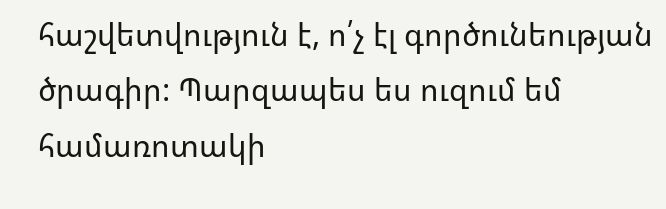հաշվետվություն է, ո՛չ էլ գործունեության ծրագիր: Պարզապես ես ուզում եմ
համառոտակի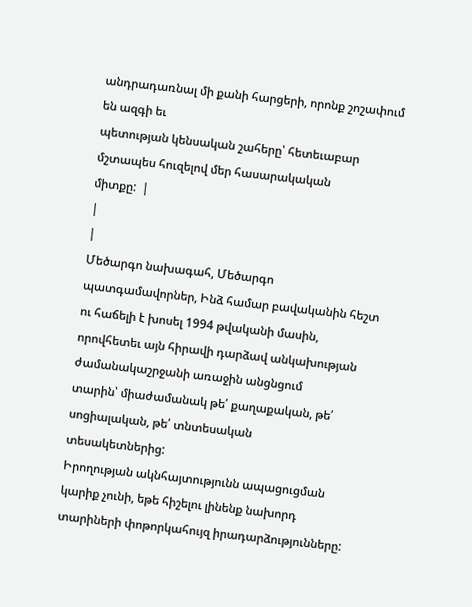անդրադառնալ մի քանի հարցերի, որոնք շոշափում են ազգի եւ
պետության կենսական շահերը՝ հետեւաբար մշտապես հուզելով մեր հասարակական
միտքը:  |
|
|
Մեծարգո նախագահ, Մեծարգո պատգամավորներ, Ինձ համար բավականին հեշտ ու հաճելի է խոսել 1994 թվականի մասին,
որովհետեւ այն հիրավի դարձավ անկախության ժամանակաշրջանի առաջին անցնցում
տարին՝ միաժամանակ թե՛ քաղաքական, թե՛ սոցիալական, թե՛ տնտեսական
տեսակետներից:
Իրողության ակնհայտությունն ապացուցման կարիք չունի, եթե հիշելու լինենք նախորդ տարիների փոթորկահույզ իրադարձությունները: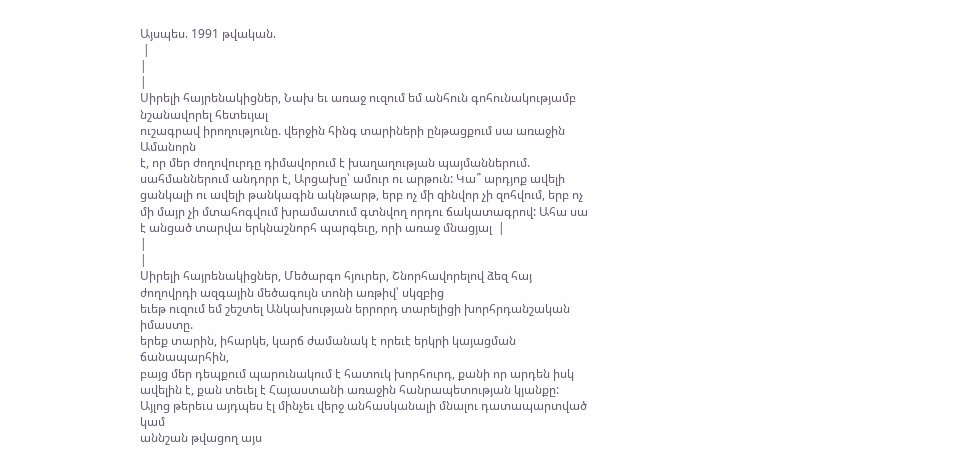Այսպես. 1991 թվական.
 |
|
|
Սիրելի հայրենակիցներ, Նախ եւ առաջ ուզում եմ անհուն գոհունակությամբ նշանավորել հետեւյալ
ուշագրավ իրողությունը. վերջին հինգ տարիների ընթացքում սա առաջին Ամանորն
է, որ մեր ժողովուրդը դիմավորում է խաղաղության պայմաններում.
սահմաններում անդորր է, Արցախը՝ ամուր ու արթուն: Կա՞ արդյոք ավելի
ցանկալի ու ավելի թանկագին ակնթարթ, երբ ոչ մի զինվոր չի զոհվում, երբ ոչ
մի մայր չի մտահոգվում խրամատում գտնվող որդու ճակատագրով: Ահա սա է անցած տարվա երկնաշնորհ պարգեւը, որի առաջ մնացյալ  |
|
|
Սիրելի հայրենակիցներ, Մեծարգո հյուրեր, Շնորհավորելով ձեզ հայ ժողովրդի ազգային մեծագույն տոնի առթիվ՝ սկզբից
եւեթ ուզում եմ շեշտել Անկախության երրորդ տարելիցի խորհրդանշական իմաստը.
երեք տարին, իհարկե, կարճ ժամանակ է որեւէ երկրի կայացման ճանապարհին,
բայց մեր դեպքում պարունակում է հատուկ խորհուրդ, քանի որ արդեն իսկ
ավելին է, քան տեւել է Հայաստանի առաջին հանրապետության կյանքը: Այլոց թերեւս այդպես էլ մինչեւ վերջ անհասկանալի մնալու դատապարտված կամ
աննշան թվացող այս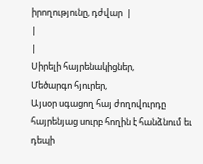իրողությունը, դժվար  |
|
|
Սիրելի հայրենակիցներ,
Մեծարգո հյուրեր,
Այսօր սգացող հայ ժողովուրդը հայրենյաց սուրբ հողին է հանձնում եւ դեպի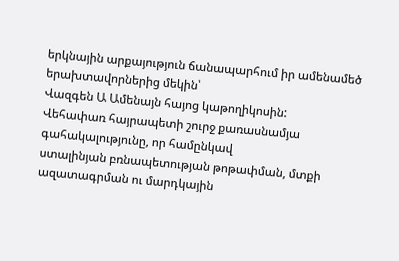երկնային արքայություն ճանապարհում իր ամենամեծ երախտավորներից մեկին՝
Վազգեն Ա Ամենայն հայոց կաթողիկոսին:
Վեհափառ հայրապետի շուրջ քառասնամյա գահակալությունը, որ համընկավ
ստալինյան բռնապետության թոթափման, մտքի ազատագրման ու մարդկային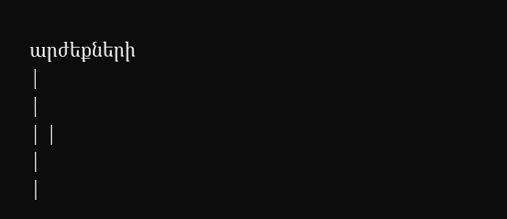արժեքների
|
|
| |
|
|